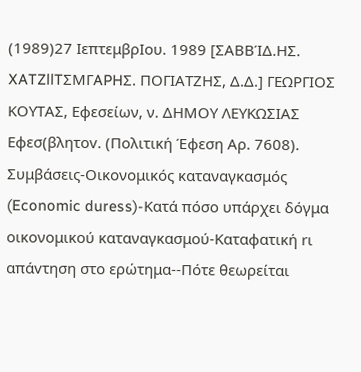(1989)27 ΙεπτεμβρΙου. 1989 [ΣΑΒΒΊΔ.ΗΣ. XATZllTΣMΓAPHΣ. ΠΟΓΙΑΤΖΗΣ, Δ.Δ.] ΓΕΩΡΓΙΟΣ ΚΟΥΤΑΣ, Εφεσείων, ν. ΔΗΜΟΥ ΛΕΥΚΩΣΙΑΣ Εφεσ(βλητov. (Πολιτική Έφεση Αρ. 7608). Συμβάσεις-Οικονομικός καταναγκασμός (Economic duress)-Κατά πόσο υπάρχει δόγμα οικονομικού καταναγκασμού-Καταφατική rι απάvτηση στο ερώτημα--Πότε θεωρείται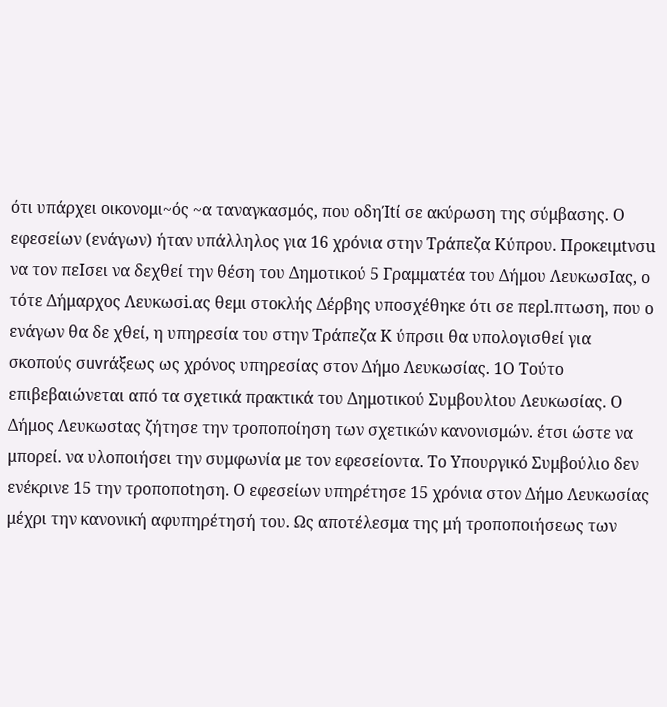ότι υπάρχει oικoνoμι~ός ~α ταναγκασμός, που oδηΊtί σε ακύρωση της σύμβασης. Ο εφεσείων (ενάγων) ήταν υπάλληλος για 16 χρόνια στην Τράπεζα Κύπρου. Πρoκειμtνσu να τον πεΙσει να δεχθεί την θέση του Δημοτικού 5 Γραμματέα του Δήμου ΛευκωσΙας, ο τότε Δήμαρχος Λευκωσi.ας θεμι στοκλής Δέρβης υποσχέθηκε ότι σε περl.πτωση, που ο ενάγων θα δε χθεί, η υπηρεσία του στην Τράπεζα Κ ύπρσιι θα υπολογισθεί για σκοπούς σuvrάξεως ως χρόνος υπηρεσίας στον Δήμο Λευκωσίας. 1Ο Τούτο επιβεβαιώνεται από τα σχετικά πρακτικά του Δημοτικού Συμβoυλtoυ Λευκωσίας. Ο Δήμος Λευκωσtας ζήτησε την τροποποίηση των σχετικών κανονισμών. έτσι ώστε να μπορεί. να υλοποιήσει την συμφωνία με τον εφεσείοντα. Το Υπουργικό Συμβούλιο δεν ενέκρινε 15 την τροποπotηση. Ο εφεσείων υπηρέτησε 15 χρόνια στον Δήμο Λευκωσίας μέχρι την κανονική αφυπηρέτησή του. Ως αποτέλεσμα της μή τροποποιήσεως των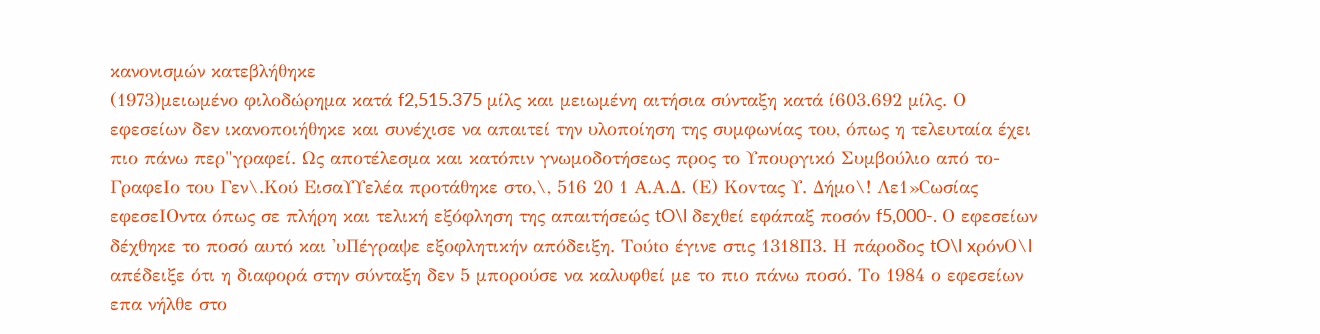κανονισμών κατεβλήθηκε
(1973)μειωμένο φιλοδώρημα κατά f2,515.375 μίλς και μειωμένη αιτήσια σύνταξη κατά ί603.692 μίλς. Ο εφεσείων δεν ικανοποιήθηκε και συνέχισε να απαιτεί την υλοποίηση της συμφωνίας του, όπως η τελευταία έχει πιο πάνω περ"γραφεί. Ως αποτέλεσμα και κατόπιν γνωμοδοτήσεως προς το Υπουργικό Συμβούλιο από το- ΓραφεΙο του Γεν\.Κού ΕισαΥΥελέα προτάθηκε στο,\, 516 20 1 Α.Α.Δ. (Ε) Κοvτας Υ. Δήμο\! Λε1»Cωσίας εφεσεΙΟντα όπως σε πλήρη και τελική εξόφληση της απαιτήσεώς tO\l δεχθεί εφάπαξ ποσόν f5,000-. Ο εφεσείων δέχθηκε το ποσό αυτό και 'υΠέγραψε εξοφλητικήν απόδειξη. Toύto έγινε στις 1318Π3. Η πάροδος tO\l xρόνO\l απέδειξε ότι η διαφορά στην σύνταξη δεν 5 μπορούσε να καλυφθεί με το πιο πάνω ποσό. Το 1984 ο εφεσείων επα νήλθε στο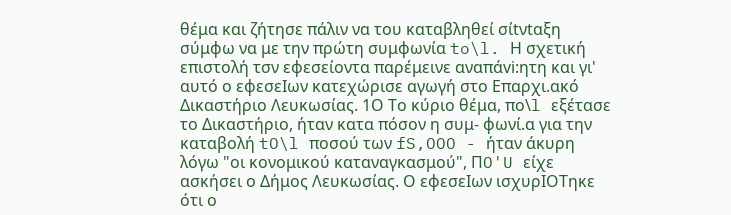θέμα και ζήτησε πάλιν να του καταβληθεί σίtνtαξη σύμφω να με την πρώτη συμφωνία to\l. Η σχετική επιστολή τσν εφεσείοντα παρέμεινε αναπάvi:ητη και γι' αυτό ο εφεσεΙων κατεχώρισε αγωγή στο Επαρχι.ακό Δικαστήριο Λευκωσίας. 1Ο Το κύριο θέμα, πo\l εξέτασε το Δικαστήριο, ήταν κατα πόσον η συμ- φωνί.α για την καταβολή tO\l ποσού των fS,OOO - ήταν άκυρη λόγω "οι κονομικού καταναγκασμού", ΠO'U είχε ασκήσει ο Δήμος Λευκωσίας. Ο εφεσεΙων ισχυρΙΟΤηκε ότι ο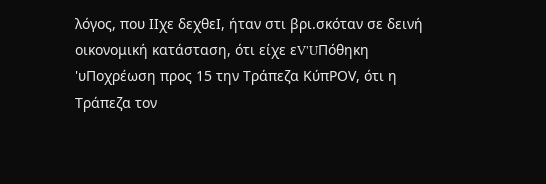λόγος, που ΙΙχε δεχθεΙ, ήταν στι βρι.σκόταν σε δεινή οικονομική κατάσταση, ότι είχε εV'UΠόθηκη 'υΠοχρέωση προς 15 την Τράπεζα KύπΡOV, ότι η Τράπεζα τον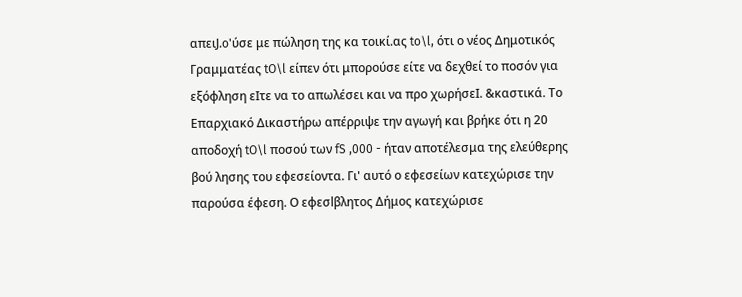απειJ.o'ύσε με πώληση της κα τοικί.ας to\l, ότι ο νέος Δημοτικός Γραμματέας tO\l είπεν ότι μπορούσε είτε να δεχθεί το ποσόν για εξόφληση εΙτε να το απωλέσει και να προ χωρήσεΙ. &καστικά. Το Επαρχιακό Δικαστήρω απέρριψε την αγωγή και βρήκε ότι η 20 αποδοχή tO\l ποσού των fS ,000 - ήταν αποτέλεσμα της ελεύθερης βού λησης του εφεσείοντα. Γι' αυτό ο εφεσείων κατεχώρισε την παρούσα έφεση. Ο εφεσlβλητoς Δήμος κατεχώρισε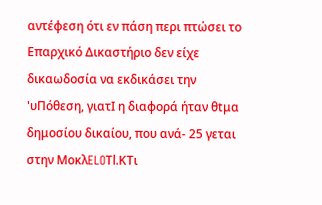αντέφεση ότι εν πάση περι πτώσει το Επαρχικό Δικαστήριο δεν είχε δικαωδοσία να εκδικάσει την 'υΠόθεση, γιατΙ η διαφορά ήταν θtμα δημοσίου δικαίου, που ανά- 25 γεται στην MoκλELOΤl.KTι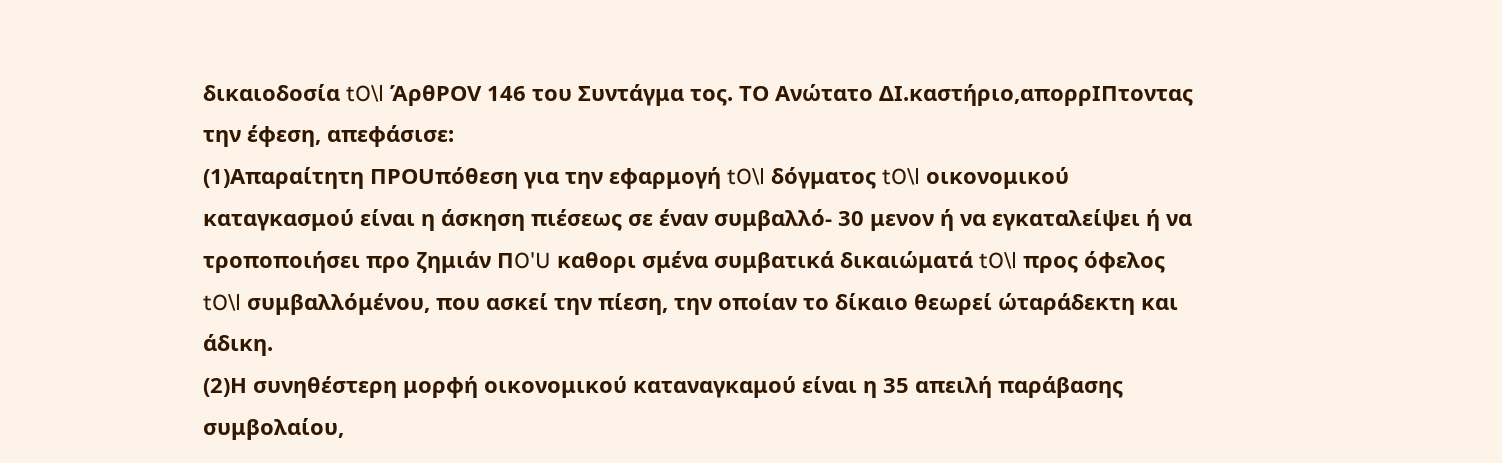δικαιοδοσία tO\l ΆρθΡOV 146 του Συντάγμα τος. ΤΟ Ανώτατο ΔΙ.καστήριο,απορρΙΠτοντας την έφεση, απεφάσισε:
(1)Απαραίτητη ΠΡOUπόθεση για την εφαρμογή tO\l δόγματος tO\l οικονομικού καταγκασμού είναι η άσκηση πιέσεως σε έναν συμβαλλό- 30 μενον ή να εγκαταλείψει ή να τροποποιήσει προ ζημιάν ΠO'U καθορι σμένα συμβατικά δικαιώματά tO\l προς όφελος tO\l συμβαλλόμένου, που ασκεί την πίεση, την οποίαν το δίκαιο θεωρεί ώταράδεκτη και άδικη.
(2)Η συνηθέστερη μορφή οικονομικού καταναγκαμού είναι η 35 απειλή παράβασης συμβολαίου,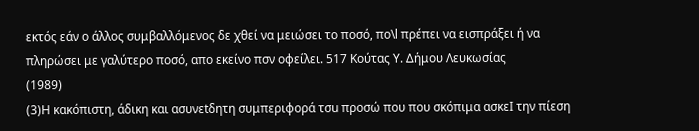εκτός εάν ο άλλος συμβαλλόμενος δε χθεί να μειώσει το ποσό, πo\l πρέπει να εισπράξει ή να πληρώσει με γαλύτερο ποσό, απο εκείνο πσν οφείλει. 517 Κούτας Υ. Δήμου Λευκωσίας
(1989)
(3)Η κακόπιστη, άδικη και ασυνεtδητη συμπεριφορά τσu προσώ που που σκόπιμα ασκεΙ την πίεση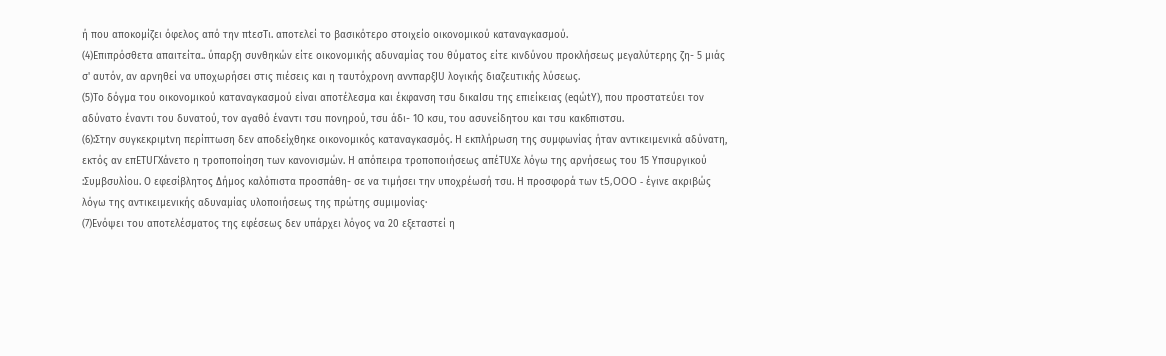ή που αποκομίζει όφελος από την πtεσTι. αποτελεί το βασικότερο στοιχείο οικονομικού καταναγκασμού.
(4)Επιπρόσθετα απαιτείτα.. ύπαρξη συνθηκών είτε οικονομικής αδυναμίας του θύματος είτε κινδύνου προκλήσεως μεγαλύτερης ζη- 5 μιάς σ' αυτόν, αν αρνηθεί να υποχωρήσει στις πιέσεις και η ταυτόχρονη αννπαρξΙU λογικής διαζεuτικής λύσεως.
(5)Το δόγμα του οικονομικού καταναγκασμού είναι αποτέλεσμα και έκφανση τσu δικαΙσu της επιείκειας (eqώtΥ), που προστατεύει τον αδύνατο έναντι του δυνατού, τον αγαθό έναντι τσu πονηρού, τσu άδι- 1Ο κσu, του ασυνείδητου και τσu κακ6πιστσu.
(6):Στην συγκεκριμtνη περίπτωση δεν αποδείχθηκε οικονομικός καταναγκασμός. Η εκπλήρωση της συμφωνίας ήταν αντικειμενικά αδύνατη, εκτός αν επΕΤUΓΧάνετo η τροποποίηση των κανονισμών. Η απόπειρα τροποποιήσεως απέΤUΧε λόγω της αρνήσεως του 15 Yπσuργικoύ :Συμβσυλίou. Ο εφεσίβλητος Δήμος καλόπιστα προσπάθη- σε να τιμήσει την υποχρέωσή τσu. Η προσφορά των t5,OOO - έγινε ακριβώς λόγω της αντικειμενικής αδυναμίας υλοποιήσεως της πρώτης σuμιμoνίας·
(7)Ενόψει του αποτελέσματος της εφέσεως δεν υπάρχει λόγος να 20 εξεταστεί η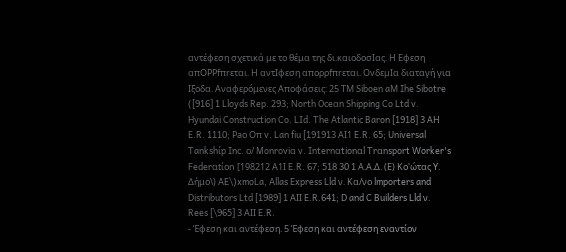αντέφεση σχετικά με το θέμα της δι.καιοδοσΙας. Η Εφεση απOΡΡfπrεται. Η αντΙφεση απoρρfπrεται. OvδεμΙα διαταγή για Ιξοδα. Αναφερόμενες Αποφάσεις: 25 ΤΜ Siboen aΜ Ihe Sibotre ([916] 1 Lloyds Rep. 293; North Oceαn Shipping Co Ltd v. Hyundai Construction Co. LId. The Atlantic Baron [1918] 3 ΑΗ E.R. 1110; Ρaο Οπ v. Lan fiu [191913 ΑI1 E.R. 65; Universal Tankshίp Inc. ο/ Monroviα v. Internαtionαl Trαnsport Worker's Federαtίon [198212 Α1Ι E.R. 67; 518 30 1 Α.Α.Δ. (Ε) Κο'ώτας Υ. Δήμο\) AE\)xmoLa, Allas Express Lld ν. Κα/νο lmporters and Distributors Ltd [1989] 1 ΑΙΙ E.R.641; D and C Builders Lld ν. Rees [\965] 3 ΑΙΙ E.R.
- Έφεση και αντέφεση. 5 Έφεση και αντέφεση εναντίον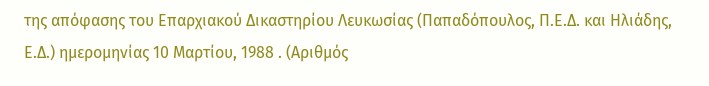της απόφασης του Επαρχιακού Δικαστηρίου Λευκωσίας (Παπαδόπουλος, Π.Ε.Δ. και Ηλιάδης, Ε.Δ.) ημερομηνίας 10 Μαρτίου, 1988 . (Αριθμός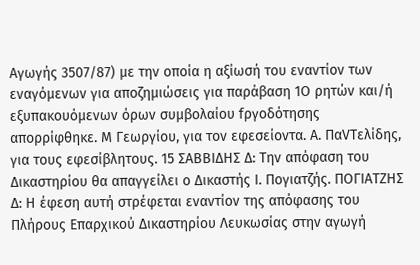Αγωγής 3507/87) με την οποία η αξίωσή του εναντίον των εναγόμενων για αποζημιώσεις για παράβαση 1Ο ρητών και/ή εξυπακουόμενων όρων συμβολαίου fργοδότησης απορρίφθηκε. Μ Γεωργίου, για τον εφεσείοντα. Α. ΠαVΤελίδης, για τους εφεσίβλητους. 15 ΣΑΒΒΙΔΗΣ Δ: Την απόφαση του Δικαστηρίου θα απαγγείλει ο Δικαστής Ι. Πογιατζής. ΠΟΓΙΑΤΖΗΣ Δ: Η έφεση αυτή στρέφεται εναντίον της απόφασης του Πλήρους Επαρχικού Δικαστηρίου Λευκωσίας στην αγωγή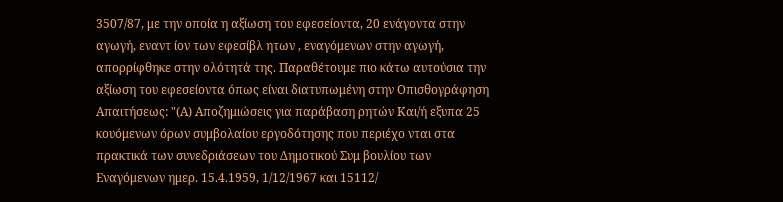3507/87, με την οποία η αξίωση του εφεσείοντα, 20 ενάγοντα στην αγωγή, εναντ ίον των εφεσίβλ ητων , εναγόμενων στην αγωγή, απορρίφθηκε στην ολότητά της. Παραθέτουμε πιο κάτω αυτούσια την αξίωση του εφεσείοντα όπως είναι διατυπωμένη στην Οπισθογράφηση Απαιτήσεως: "(Α) Αποζημιώσεις για παράβαση ρητών Και/ή εξυπα 25 κουόμενων όρων συμβολαίου εργοδότησης που περιέχο νται στα πρακτικά των συνεδριάσεων του Δημοτικού Συμ βουλίου των Εναγόμενων ημερ. 15.4.1959, 1/12/1967 και 15112/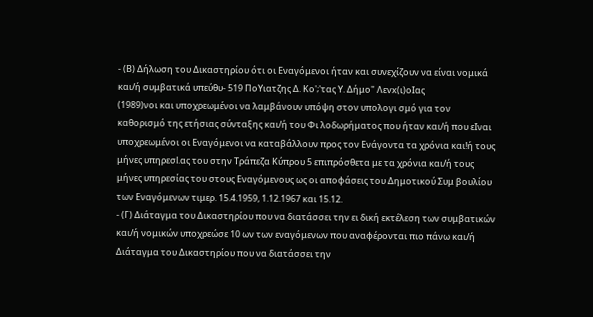- (Β) Δήλωση του Δικαστηρίου ότι οι Εναγόμενοι ήταν και συνεχίζουν να είναι νομικά και/ή συμβατικά υπεύθυ- 519 ΠοΥιατζης Δ. Κο';'τας Υ. Δήμο" Λεvx(ι)οΙας
(1989)νοι και υποχρεωμένοι να λαμβάνουν υπόψη στον υπολογι σμό για τον καθορισμό της ετήσιας σύνταξης και/ή του Φι λοδωρήματος που ήταν και/ή που εΙναι υποχρεωμένοι οι Εναγόμενοι να καταβάλλουν προς τον Ενάγοντα τα χρόνια και!ή τους μήνες υπηρεσl.ας του στην Τράπεζα Κύπρου 5 επιπρόσθετα με τα χρόνια και/ή τους μήνες υπηρεσίας του στους Εναγόμενους ως οι αποφάσεις του Δημοτικού Συμ βουλίου των Εναγόμενων τιμερ. 15.4.1959, 1.12.1967 και 15.12.
- (Γ) Διάταγμα του Δικαστηρίου που να διατάσσει την ει δική εκτέλεση των συμβατικών και/ή νομικών υποχρεώσε 10 ων των εναγόμενων που αναφέρονται πιο πάνω και/ή Διάταγμα του Δικαστηρίου που να διατάσσει την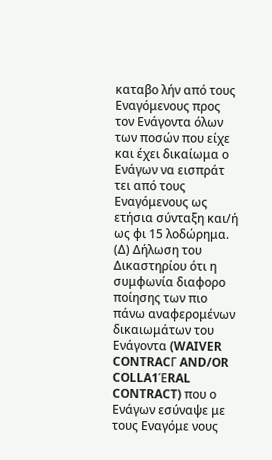καταβο λήν από τους Εναγόμενους προς τον Ενάγοντα όλων των ποσών που είχε και έχει δικαίωμα ο Ενάγων να εισπράτ τει από τους Εναγόμενους ως ετήσια σύνταξη και/ή ως φι 15 λοδώρημα. (Δ) Δήλωση του Δικαστηρίου ότι η συμφωνία διαφορο ποίησης των πιο πάνω αναφερομένων δικαιωμάτων του Ενάγοντα (WAIVER CONTRACΓ AND/OR COLLA1ΈRAL CONTRACT) που ο Ενάγων εσύναψε με τους Εναγόμε νους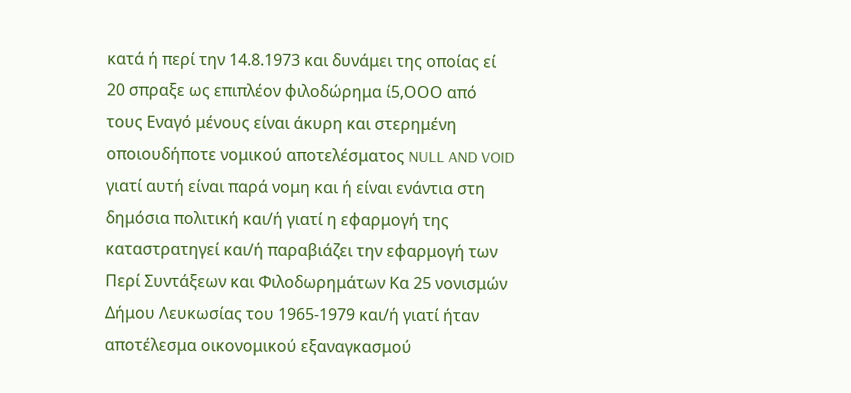κατά ή περί την 14.8.1973 και δυνάμει της οποίας εί 20 σπραξε ως επιπλέον φιλοδώρημα ί5,ΟΟΟ από τους Εναγό μένους είναι άκυρη και στερημένη οποιουδήποτε νομικού αποτελέσματος NULL AND VOID γιατί αυτή είναι παρά νομη και ή είναι ενάντια στη δημόσια πολιτική και/ή γιατί η εφαρμογή της καταστρατηγεί και/ή παραβιάζει την εφαρμογή των Περί Συντάξεων και Φιλοδωρημάτων Κα 25 νονισμών Δήμου Λευκωσίας του 1965-1979 και/ή γιατί ήταν αποτέλεσμα οικονομικού εξαναγκασμού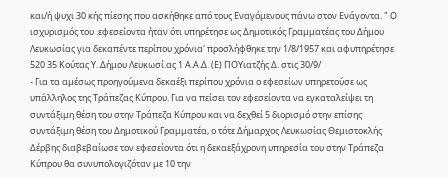και/ή ψυχι 30 κής πίεσης που ασκήθηκε από τους Εναγόμενους πάνω στον Ενάγοντα. " Ο ισχυρισμός του .εφεσείοντα ήταν ότι υπηρέτησε ως Δημοτικός Γραμματέας του Δήμου Λευκωσίας για δεκαπέντε περίπου χρόνια' προσλήφθηκε την 1/8/1957 και αφυπηρέτησε 520 35 Κούτας Υ. Δήμου Λευκωσί.ας 1 Α.Α.Δ. (Ε) ΠΟΥιατζής Δ. στις 30/9/
- Για τα αμέσως προηγούμενα δεκαέξι περίπου χρόνια ο εφεσείων υπηρετούσε ως υπάλληλος της Τράπεζας Κύπρου. Για να πείσει τον εφεσείοντα να εγκαταλείψει τη συντάξιμη θέση του στην Τράπεζα Κύπρου και να δεχθεί 5 διορισμό στην επίσης συντάξιμη θέση του Δημοτικού Γραμματέα, ο τότε Δήμαρχος Λευκωσίας Θεμιστοκλής Δέρβης διαβεβαίωσε τον εφεσείοντα ότι η δεκαεξάχρονη υπηρεσία του στην Τράπεζα Κύπρου θα συνυπολογιζόταν με 10 την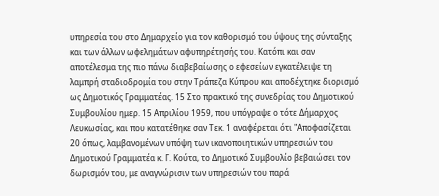υπηρεσία του στο Δημαρχείο για τον καθορισμό του ύψους της σύνταξης και των άλλων ωφελημάτων αφυπηρέτησής του. Κατόπι και σαν αποτέλεσμα της πιο πάνω διαβεβαίωσης ο εφεσείων εγκατέλειψε τη λαμπρή σταδιοδρομία του στην Τράπεζα Κύπρου και αποδέχτηκε διορισμό ως Δημοτικός Γραμματέας. 15 Στο πρακτικό της συνεδρίας του Δημοτικού Συμβουλίου ημερ. 15 Απριλίου 1959, που υπόγραψε ο τότε Δήμαρχος Λευκωσίας, και που κατατέθηκε σαν Τεκ. 1 αναφέρεται ότι "Αποφασίζεται 20 όπως, λαμβανομένων υπόψη των ικανοποιητικών υπηρεσιών του Δημοτικού Γραμματέα κ. Γ. Κούτα, το Δημοτικό Συμβουλίο βεβαιώσει τον δωρισμόν του, με αναγνώρισιν των υπηρεσιών του παρά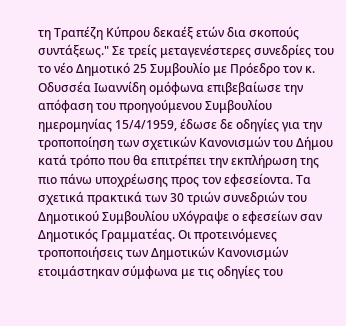τη Τραπέζη Κύπρου δεκαέξ ετών δια σκοπούς συντάξεως." Σε τρείς μεταγενέστερες συνεδρίες του το νέο Δημοτικό 25 Συμβουλίο με Πρόεδρο τον κ. Οδυσσέα Ιωαννίδη ομόφωνα επιβεβαίωσε την απόφαση του προηγούμενου Συμβουλίου ημερομηνίας 15/4/1959, έδωσε δε οδηγίες για την τροποποίηση των σχετικών Κανονισμών του Δήμου κατά τρόπο που θα επιτρέπει την εκπλήρωση της πιο πάνω υποχρέωσης προς τον εφεσείοντα. Τα σχετικά πρακτικά των 30 τριών συνεδριών του Δημοτικού Συμβουλίου υΧόγραψε ο εφεσείων σαν Δημοτικός Γραμματέας. Οι προτεινόμενες τροποποιήσεις των Δημοτικών Κανονισμών ετοιμάστηκαν σύμφωνα με τις οδηγίες του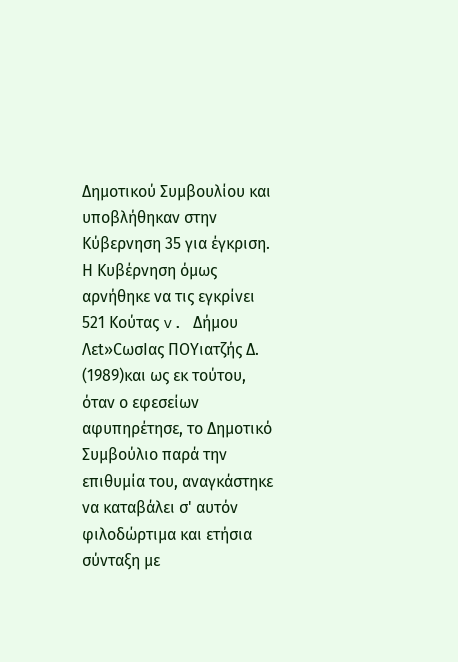Δημοτικού Συμβουλίου και υποβλήθηκαν στην Κύβερνηση 35 για έγκριση. Η Κυβέρνηση όμως αρνήθηκε να τις εγκρίνει 521 Κούτας v. Δήμου Λεt»CωσΙας ΠΟΥιατζής Δ.
(1989)και ως εκ τούτου, όταν ο εφεσείων αφυπηρέτησε, το Δημοτικό Συμβούλιο παρά την επιθυμία του, αναγκάστηκε να καταβάλει σ' αυτόν φιλοδώρτιμα και ετήσια σύνταξη με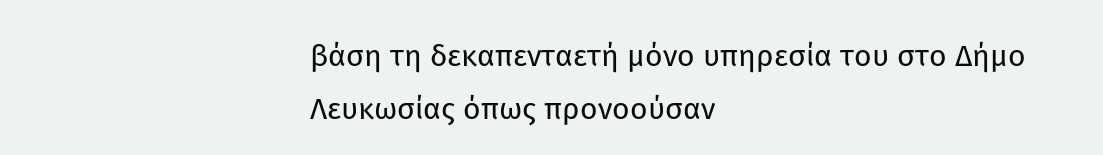βάση τη δεκαπενταετή μόνο υπηρεσία του στο Δήμο Λευκωσίας όπως προνοούσαν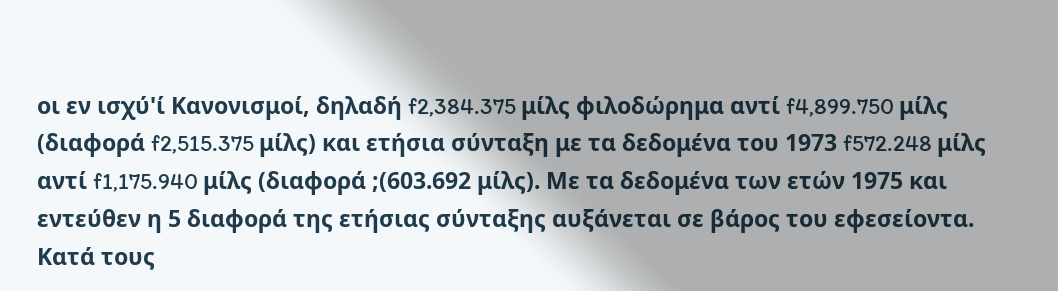οι εν ισχύ'ί Κανονισμοί, δηλαδή f2,384.375 μίλς φιλοδώρημα αντί f4,899.750 μίλς (διαφορά f2,515.375 μίλς) και ετήσια σύνταξη με τα δεδομένα του 1973 f572.248 μίλς αντί f1,175.940 μίλς (διαφορά ;(603.692 μίλς). Με τα δεδομένα των ετών 1975 και εντεύθεν η 5 διαφορά της ετήσιας σύνταξης αυξάνεται σε βάρος του εφεσείοντα. Κατά τους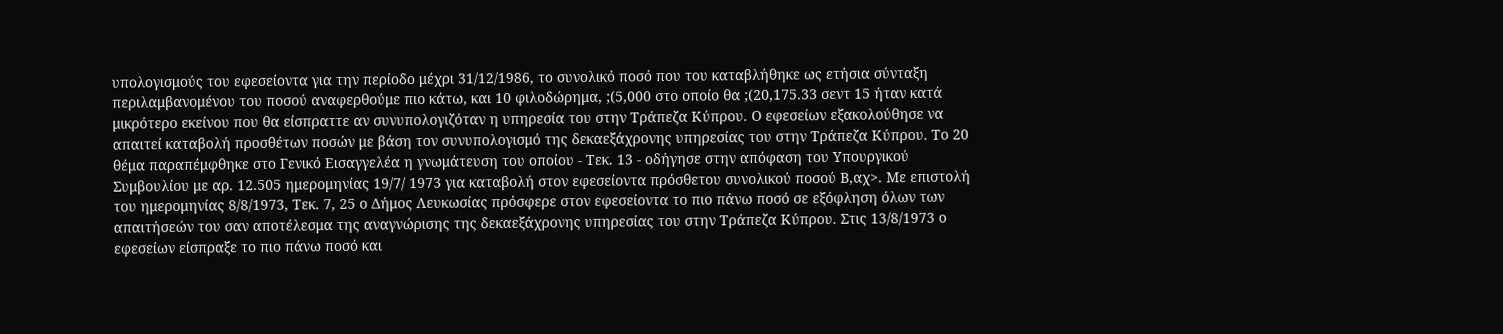υπολογισμούς του εφεσείοντα για την περίοδο μέχρι 31/12/1986, το συνολικό ποσό που του καταβλήθηκε ως ετήσια σύνταξη περιλαμβανομένου του ποσού αναφερθούμε πιο κάτω, και 10 φιλοδώρημα, ;(5,000 στο οποίο θα ;(20,175.33 σεντ 15 ήταν κατά μικρότερο εκείνου που θα είσπραττε αν συνυπολογιζόταν η υπηρεσία του στην Τράπεζα Κύπρου. Ο εφεσείων εξακολούθησε να απαιτεί καταβολή προσθέτων ποσών με βάση τον συνυπολογισμό της δεκαεξάχρονης υπηρεσίας του στην Τράπεζα Κύπρου. Το 20 θέμα παραπέμφθηκε στο Γενικό Εισαγγελέα η γνωμάτευση του οποίου - Τεκ. 13 - οδήγησε στην απόφαση του Υπουργικού Συμβουλίου με αρ. 12.505 ημερομηνίας 19/7/ 1973 για καταβολή στον εφεσείοντα πρόσθετου συνολικού ποσού Β,αχ>. Με επιστολή του ημερομηνίας 8/8/1973, Τεκ. 7, 25 ο Δήμος Λευκωσίας πρόσφερε στον εφεσείοντα το πιο πάνω ποσό σε εξόφληση όλων των απαιτήσεών του σαν αποτέλεσμα της αναγνώρισης της δεκαεξάχρονης υπηρεσίας του στην Τράπεζα Κύπρου. Στις 13/8/1973 ο εφεσείων είσπραξε το πιο πάνω ποσό και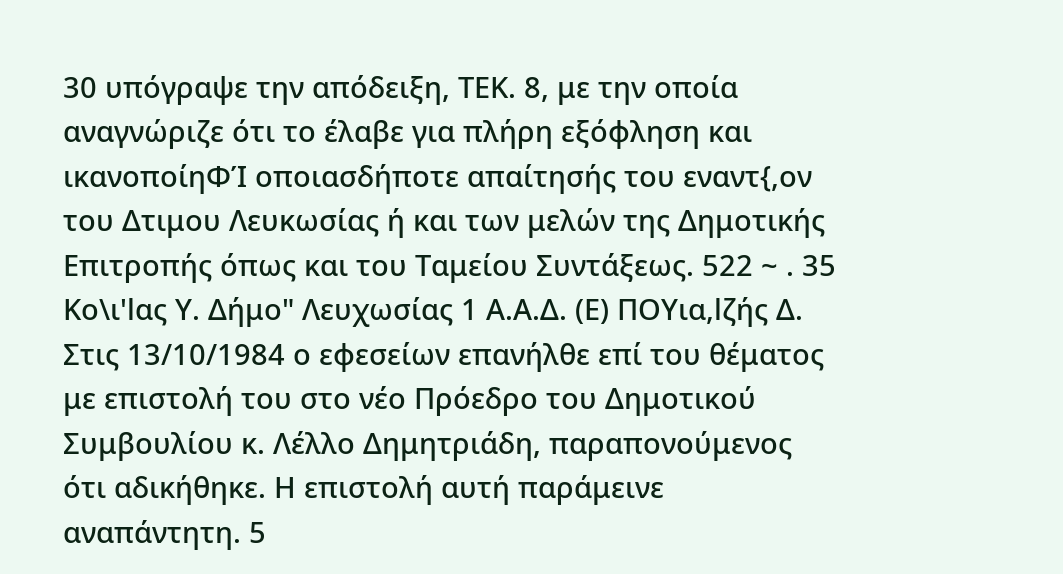30 υπόγραψε την απόδειξη, ΤΕΚ. 8, με την οποία αναγνώριζε ότι το έλαβε για πλήρη εξόφληση και ικανοποίηΦΊ οποιασδήποτε απαίτησής του εναντ{,ον του Δτιμου Λευκωσίας ή και των μελών της Δημοτικής Επιτροπής όπως και του Ταμείου Συντάξεως. 522 ~ . 35 Κο\ι'lας Υ. Δήμο" Λευχωσίας 1 Α.Α.Δ. (Ε) ΠΟΥια,lζής Δ. Στις 13/10/1984 ο εφεσείων επανήλθε επί του θέματος με επιστολή του στο νέο Πρόεδρο του Δημοτικού Συμβουλίου κ. Λέλλο Δημητριάδη, παραπονούμενος ότι αδικήθηκε. Η επιστολή αυτή παράμεινε αναπάντητη. 5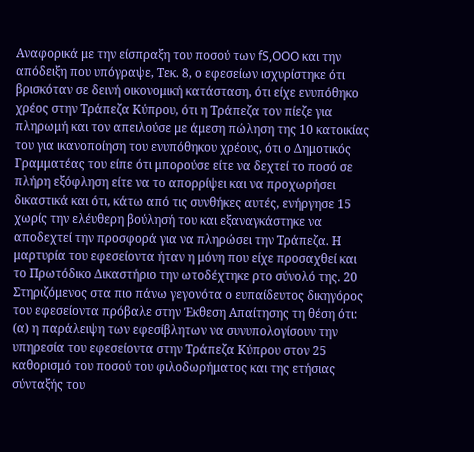Αναφορικά με την είσπραξη του ποσού των fS,OOO και την απόδειξη που υπόγραψε, Τεκ. 8, ο εφεσείων ισχυρίστηκε ότι βρισκόταν σε δεινή οικονομική κατάσταση, ότι είχε ενυπόθηκο χρέος στην Τράπεζα Κύπρου, ότι η Τράπεζα τον πίεζε για πληρωμή και τον απειλούσε με άμεση πώληση της 10 κατοικίας του για ικανοποίηση του ενυπόθηκου χρέους, ότι ο Δημοτικός Γραμματέας του είπε ότι μπορούσε είτε να δεχτεί το ποσό σε πλήρη εξόφληση είτε να το απορρίψει και να προχωρήσει δικαστικά και ότι, κάτω από τις συνθήκες αυτές, ενήργησε 15 χωρίς την ελέυθερη βούλησή του και εξαναγκάστηκε να αποδεχτεί την προσφορά για να πληρώσει την Τράπεζα. Η μαρτυρία του εφεσείοντα ήταν η μόνη που είχε προσαχθεί και το Πρωτόδικο Δικαστήριο την ωτοδέχτηκε ρτο σύνολό της. 20 Στηριζόμενος στα πιο πάνω γεγονότα ο ευπαίδευτος δικηγόρος του εφεσείοντα πρόβαλε στην Έκθεση Απαίτησης τη θέση ότι: (α) η παράλειψη των εφεσίβλητων να συνυπολογίσουν την υπηρεσία του εφεσείοντα στην Τράπεζα Κύπρου στον 25 καθορισμό του ποσού του φιλοδωρήματος και της ετήσιας σύνταξής του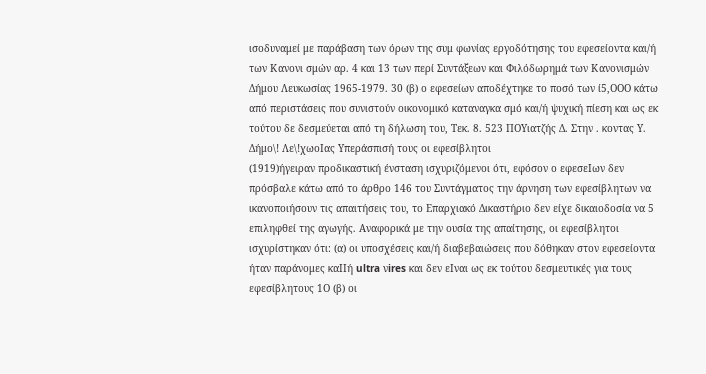ισοδυναμεί με παράβαση των όρων της συμ φωνίας εργοδότησης του εφεσείοντα και/ή των Κανονι σμών αρ. 4 και 13 των περί Συντάξεων και Φιλόδωρημά των Κανονισμών Δήμου Λευκωσίας 1965-1979. 30 (β) ο εφεσείων αποδέχτηκε το ποσό των ί5,ΟΟΟ κάτω από περιστάσεις που συνιστούν οικονομικό καταναγκα σμό και/ή ψυχική πίεση και ως εκ τούτου δε δεσμεύεται από τη δήλωση του, Τεκ. 8. 523 ΠΟΥιατζής Δ. Στην . κοντας Υ. Δήμο\! Λε\!χωοΙας Υπεράσπισή τους οι εφεσίβλητοι
(1919)ήγειραν προδικαστική ένσταση ισχυριζόμενοι ότι, εφόσον ο εφεσεΙων δεν πρόσβαλε κάτω από το άρθρο 146 του Συντάγματος την άρνηση των εφεσίβλητων να ικανοποιήσουν τις απαιτήσεις του, το Επαρχιακό Δικαστήριο δεν είχε δικαιοδοσία να 5 επιληφθεί της αγωγής. Αναφορικά με την ουσία της απαίτησης, οι εφεσίβλητοι ισχυρίστηκαν ότι: (α) οι υποσχέσεις και/ή διαβεβαιώσεις που δόθηκαν στον εφεσείοντα ήταν παράνομες καΙΙή ultra νires και δεν εΙναι ως εκ τούτου δεσμευτικές για τους εφεσίβλητους 1Ο (β) οι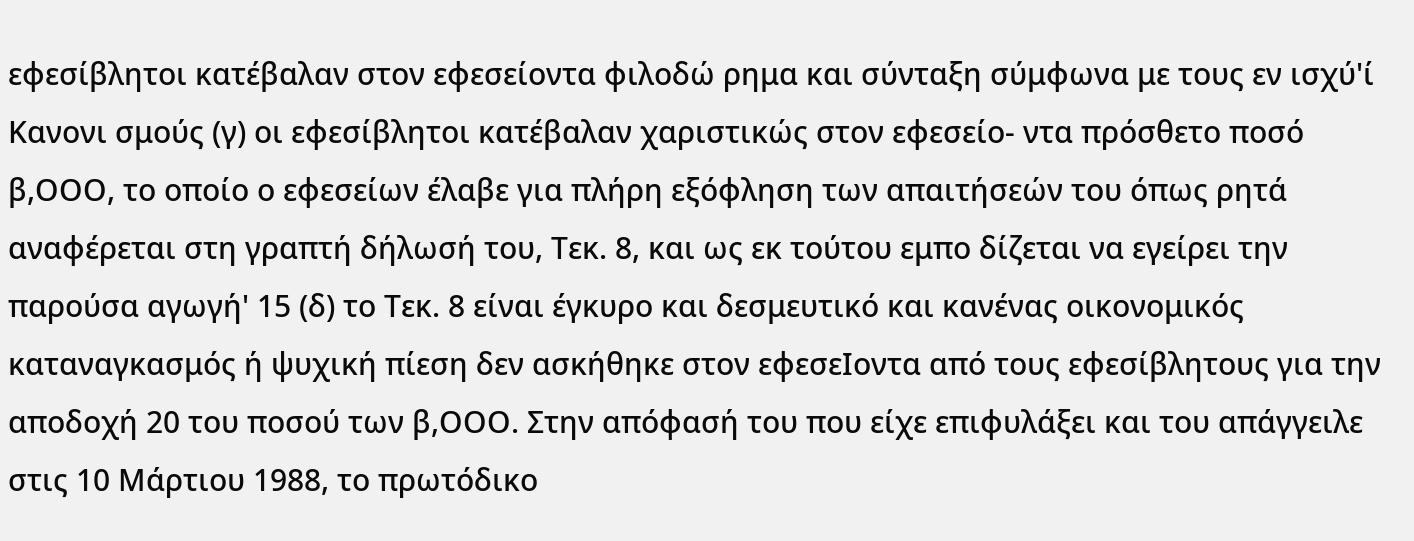εφεσίβλητοι κατέβαλαν στον εφεσείοντα φιλοδώ ρημα και σύνταξη σύμφωνα με τους εν ισχύ'ί Κανονι σμούς (γ) οι εφεσίβλητοι κατέβαλαν χαριστικώς στον εφεσείο- ντα πρόσθετο ποσό β,ΟΟΟ, το οποίο ο εφεσείων έλαβε για πλήρη εξόφληση των απαιτήσεών του όπως ρητά αναφέρεται στη γραπτή δήλωσή του, Τεκ. 8, και ως εκ τούτου εμπο δίζεται να εγείρει την παρούσα αγωγή' 15 (δ) το Τεκ. 8 είναι έγκυρο και δεσμευτικό και κανένας οικονομικός καταναγκασμός ή ψυχική πίεση δεν ασκήθηκε στον εφεσεΙοντα από τους εφεσίβλητους για την αποδοχή 20 του ποσού των β,ΟΟΟ. Στην απόφασή του που είχε επιφυλάξει και του απάγγειλε στις 10 Μάρτιου 1988, το πρωτόδικο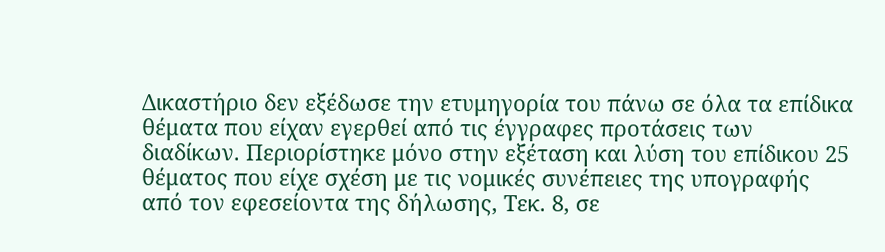Δικαστήριο δεν εξέδωσε την ετυμηγορία του πάνω σε όλα τα επίδικα θέματα που είχαν εγερθεί από τις έγγραφες προτάσεις των διαδίκων. Περιορίστηκε μόνο στην εξέταση και λύση του επίδικου 25 θέματος που είχε σχέση με τις νομικές συνέπειες της υπογραφής από τον εφεσείοντα της δήλωσης, Τεκ. 8, σε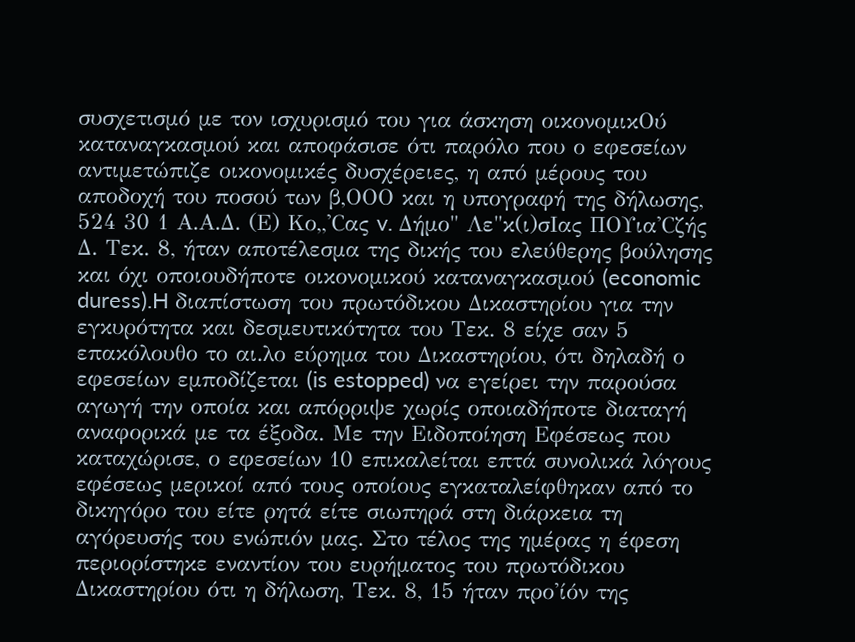συσχετισμό με τον ισχυρισμό του για άσκηση οικονομικΟύ καταναγκασμού και αποφάσισε ότι παρόλο που ο εφεσείων αντιμετώπιζε οικονομικές δυσχέρειες, η από μέρους του αποδοχή του ποσού των β,ΟΟΟ και η υπογραφή της δήλωσης, 524 30 1 Α.Α.Δ. (Ε) Κο,,'Cας v. Δήμο" Λε"κ(ι)σΙας ΠΟΥια'Cζής Δ. Τεκ. 8, ήταν αποτέλεσμα της δικής του ελεύθερης βούλησης και όχι οποιουδήποτε οικονομικού καταναγκασμού (economic duress).H διαπίστωση του πρωτόδικου Δικαστηρίου για την εγκυρότητα και δεσμευτικότητα του Τεκ. 8 είχε σαν 5 επακόλουθο το αι.λο εύρημα του Δικαστηρίου, ότι δηλαδή ο εφεσείων εμποδίζεται (is estopped) να εγείρει την παρούσα αγωγή την οποία και απόρριψε χωρίς οποιαδήποτε διαταγή αναφορικά με τα έξοδα. Με την Ειδοποίηση Εφέσεως που καταχώρισε, ο εφεσείων 10 επικαλείται επτά συνολικά λόγους εφέσεως μερικοί από τους οποίους εγκαταλείφθηκαν από το δικηγόρο του είτε ρητά είτε σιωπηρά στη διάρκεια τη αγόρευσής του ενώπιόν μας. Στο τέλος της ημέρας η έφεση περιορίστηκε εναντίον του ευρήματος του πρωτόδικου Δικαστηρίου ότι η δήλωση, Τεκ. 8, 15 ήταν προ'ίόν της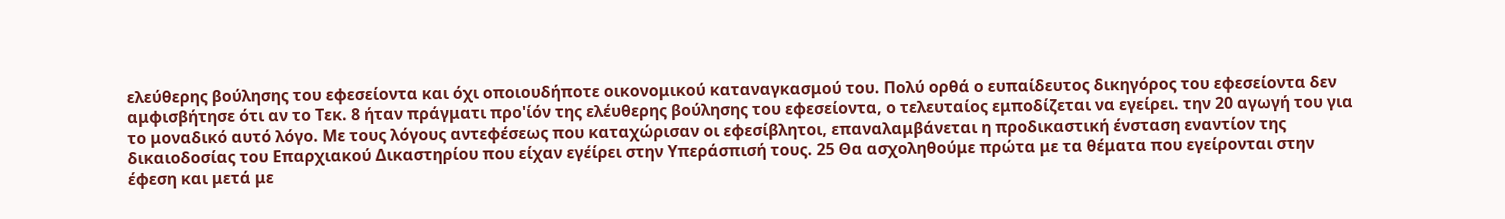ελεύθερης βούλησης του εφεσείοντα και όχι οποιουδήποτε οικονομικού καταναγκασμού του. Πολύ ορθά ο ευπαίδευτος δικηγόρος του εφεσείοντα δεν αμφισβήτησε ότι αν το Τεκ. 8 ήταν πράγματι προ'ίόν της ελέυθερης βούλησης του εφεσείοντα, ο τελευταίος εμποδίζεται να εγείρει. την 20 αγωγή του για το μοναδικό αυτό λόγο. Με τους λόγους αντεφέσεως που καταχώρισαν οι εφεσίβλητοι, επαναλαμβάνεται η προδικαστική ένσταση εναντίον της δικαιοδοσίας του Επαρχιακού Δικαστηρίου που είχαν εγέίρει στην Υπεράσπισή τους. 25 Θα ασχοληθούμε πρώτα με τα θέματα που εγείρονται στην έφεση και μετά με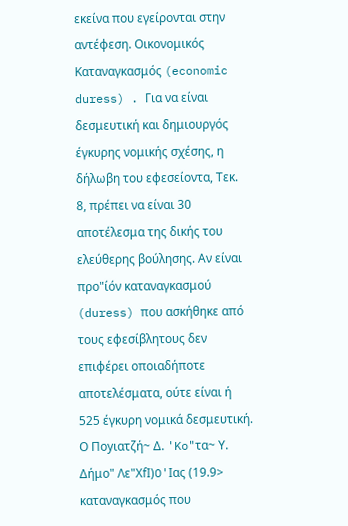εκείνα που εγείρονται στην αντέφεση. Οικονομικός Καταναγκασμός (economic duress) . Για να είναι δεσμευτική και δημιουργός έγκυρης νομικής σχέσης, η δήλωβη του εφεσείοντα, Τεκ. 8, πρέπει να είναι 30 αποτέλεσμα της δικής του ελεύθερης βούλησης. Αν είναι προ"ίόν καταναγκασμού (duress) που ασκήθηκε από τους εφεσίβλητους δεν επιφέρει οποιαδήποτε αποτελέσματα, ούτε είναι ή 525 έγκυρη νομικά δεσμευτική. Ο Πoyιατζή~ Δ. 'Ko"τα~ Υ. Δήμο" Λε"ΧfI)O'Ιας (19.9> καταναγκασμός που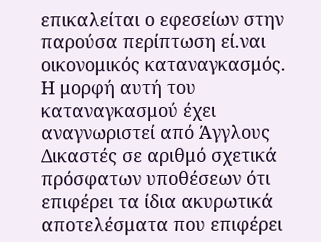επικαλείται ο εφεσείων στην παρούσα περίπτωση εί.ναι οικονομικός καταναγκασμός. Η μορφή αυτή του καταναγκασμού έχει αναγνωριστεί από Άγγλους Δικαστές σε αριθμό σχετικά πρόσφατων υποθέσεων ότι επιφέρει τα ίδια ακυρωτικά αποτελέσματα που επιφέρει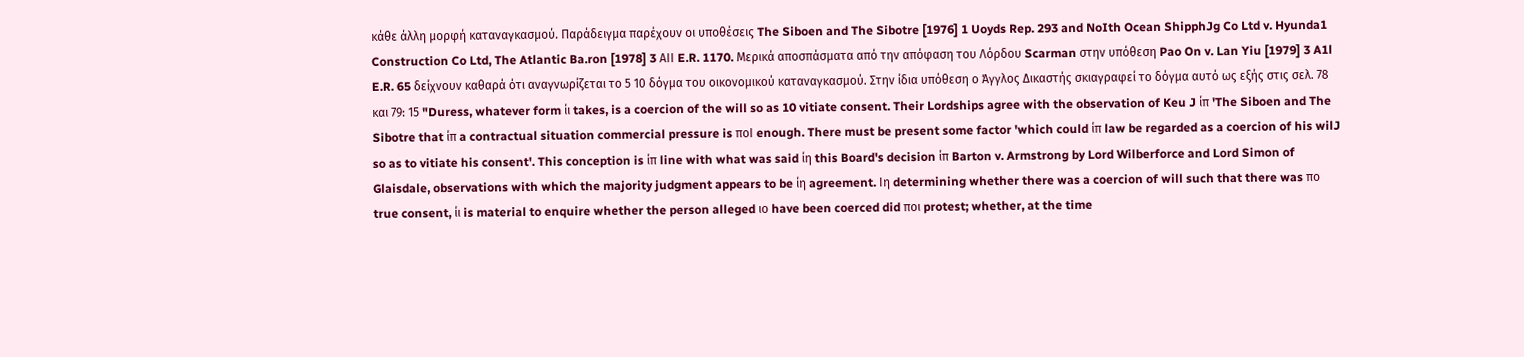κάθε άλλη μορφή καταναγκασμού. Παράδειγμα παρέχουν οι υποθέσεις The Siboen and The Sibotre [1976] 1 Uoyds Rep. 293 and NoIth Ocean ShipphJg Co Ltd v. Hyunda1 Construction Co Ltd, The Atlantic Ba.ron [1978] 3 ΑΙΙ E.R. 1170. Μερικά αποσπάσματα από την απόφαση του Λόρδου Scarman στην υπόθεση Pao On v. Lan Yiu [1979] 3 A1l E.R. 65 δείχνουν καθαρά ότι αναγνωρίζεται το 5 10 δόγμα του οικονομικού καταναγκασμού. Στην ίδια υπόθεση ο Άγγλος Δικαστής σκιαγραφεί το δόγμα αυτό ως εξής στις σελ. 78 και 79: 15 "Duress, whatever form ίι takes, is a coercion of the will so as 10 vitiate consent. Their Lordships agree with the observation of Keu J ίπ 'The Siboen and The Sibotre that ίπ a contractual situation commercial pressure is ποΙ enough. There must be present some factor 'which could ίπ law be regarded as a coercion of his wilJ so as to vitiate his consent'. This conception is ίπ line with what was said ίη this Board's decision ίπ Barton v. Armstrong by Lord Wilberforce and Lord Simon of Glaisdale, observations with which the majority judgment appears to be ίη agreement. Ιη determining whether there was a coercion of will such that there was πο true consent, ίι is material to enquire whether the person alleged ιο have been coerced did ποι protest; whether, at the time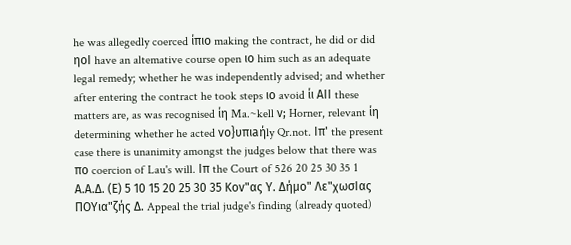he was allegedly coerced ίπιο making the contract, he did or did ηοΙ have an altemative course open ιο him such as an adequate legal remedy; whether he was independently advised; and whether after entering the contract he took steps ιο avoid ίι ΑΙΙ these matters are, as was recognised ίη Ma.~kell ν; Horner, relevant ίη determining whether he acted νo}υπιaήly Qr.not. Ιπ' the present case there is unanimity amongst the judges below that there was πο coercion of Lau's will. Ιπ the Court of 526 20 25 30 35 1 Α.Α.Δ. (Ε) 5 10 15 20 25 30 35 Κοv"ας Υ. Δήμο" Λε"χωσΙας ΠΟΥια"ζής Δ. Appeal the trial judge's finding (already quoted)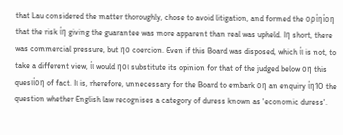that Lau considered the matter thoroughly, chose to avoid litigation, and formed the ορίηίοη that the risk ίη giving the guarantee was more apparent than real was upheld. Ιη short, there was commercial pressure, but ηο coercion. Even if this Board was disposed, which ίι is not, to take a different view, ίι would ηοι substitute its opinion for that of the judged below οη this quesιίοη of fact. Ιι is, rherefore, unnecessary for the Board to embark οη an enquiry ίη1Ο the question whether English law recognises a category of duress known as 'economic duress'.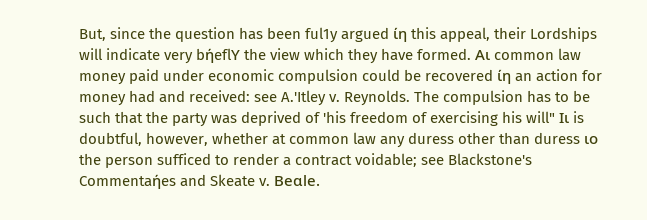But, since the question has been ful1y argued ίη this appeal, their Lordships will indicate very bήeflΥ the view which they have formed. Αι common law money paid under economic compulsion could be recovered ίη an action for money had and received: see A.'Itley v. Reynolds. The compulsion has to be such that the party was deprived of 'his freedom of exercising his will" Ιι is doubtful, however, whether at common law any duress other than duress ιο the person sufficed to render a contract voidable; see Blackstone's Commentaήes and Skeate v. Beαle.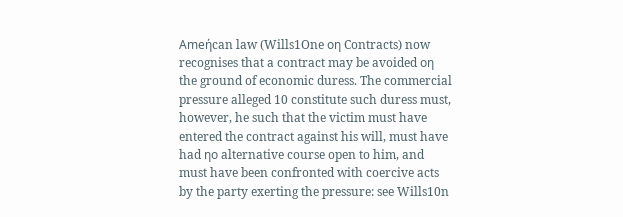Αmeήcan law (Wills1One οη Contracts) now recognises that a contract may be avoided οη the ground of economic duress. The commercial pressure alleged 10 constitute such duress must, however, he such that the victim must have entered the contract against his will, must have had ηο alternative course open to him, and must have been confronted with coercive acts by the party exerting the pressure: see Wills10n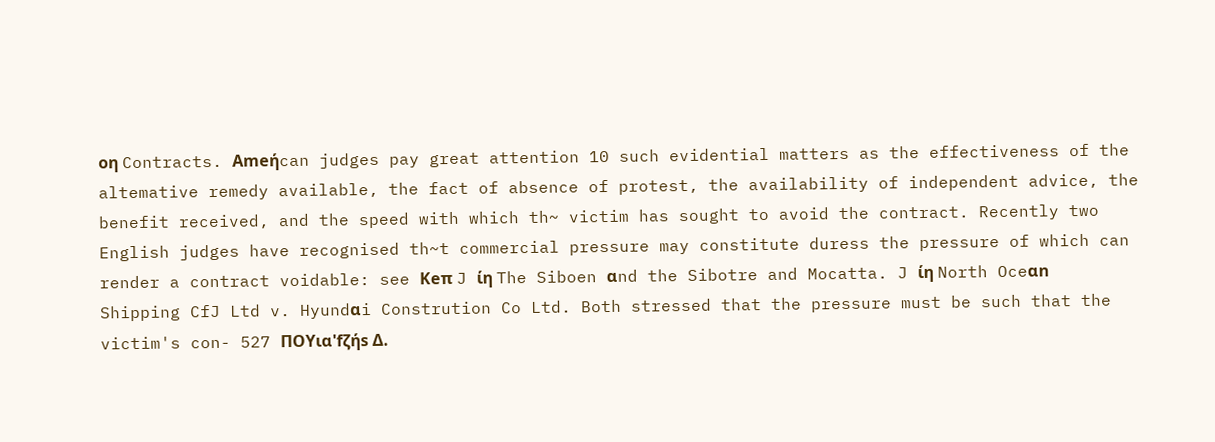οη Contracts. Αmeήcan judges pay great attention 10 such evidential matters as the effectiveness of the altemative remedy available, the fact of absence of protest, the availability of independent advice, the benefit received, and the speed with which th~ victim has sought to avoid the contract. Recently two English judges have recognised th~t commercial pressure may constitute duress the pressure of which can render a contract voidable: see Κeπ J ίη The Siboen αnd the Sibotre and Mocatta. J ίη North Oceαn Shipping CfJ Ltd v. Hyundαi Constrution Co Ltd. Both stressed that the pressure must be such that the victim's con- 527 ΠΟΥια'fζήs Δ.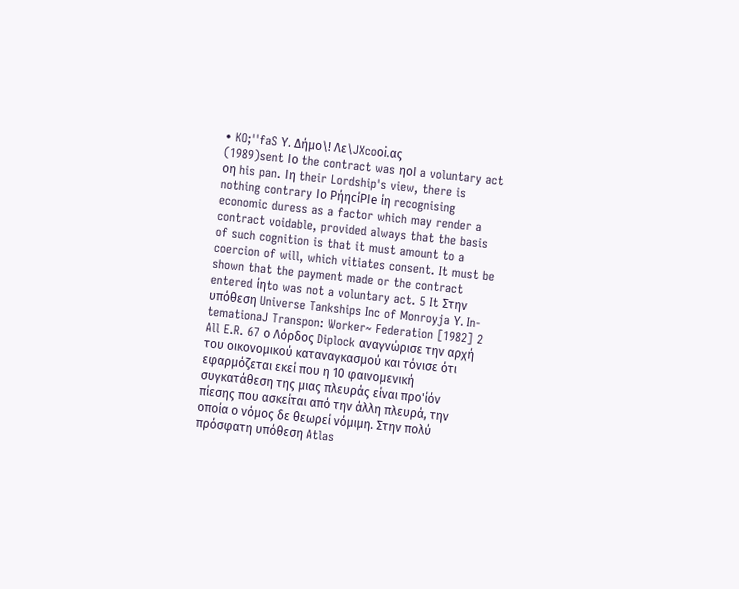• KO;''faS Υ. Δήμο\! Λε\JXcoοi.ας
(1989)sent Ιο the contract was ηοΙ a voluntary act οη his pan. Ιη their Lordship's view, there is nothing contrary Ιο ΡήηcίΡΙe ίη recognising economic duress as a factor which may render a contract voidable, provided always that the basis of such cognition is that it must amount to a coercion of will, which vitiates consent. It must be shown that the payment made or the contract entered ίηto was not a voluntary act. 5 It Στην υπόθεση Universe Tankships Inc of Monroyja Υ. In- temationaJ Transpon: Worker~ Federation [1982] 2 All E.R. 67 ο Λόρδος Diplock αναγνώρισε την αρχή του οικονομικού καταναγκασμού και τόνισε ότι εφαρμόζεται εκεί που η 10 φαινομενική συγκατάθεση της μιας πλευράς είναι προ'ίόν πίεσης που ασκείται από την άλλη πλευρά, την οποία ο νόμος δε θεωρεί νόμιμη. Στην πολύ πρόσφατη υπόθεση Atlas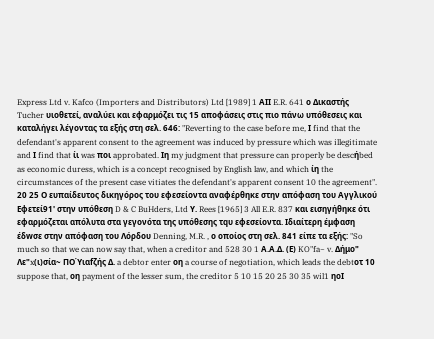Express Ltd v. Kafco (Importers and Distributors) Ltd [1989] 1 ΑΙΙ E.R. 641 ο Δικαστής Tucher υιοθετεί, αναλύει και εφαρμόζει τις 15 αποφάσεις στις πιο πάνω υπόθεσεις και καταλήγει λέγοντας τα εξής στη σελ. 646: "Reverting to the case before me, Ι find that the defendant's apparent consent to the agreement was induced by pressure which was illegitimate and Ι find that ίι was ποι approbated. Ιη my judgment that pressure can properly be descήbed as economic duress, which is a concept recognised by English law, and which ίη the circumstances of the present case vitiates the defendant's apparent consent 10 the agreement". 20 25 Ο ευπαίδευτος δικηγόρος του εφεσείοντα αναφέρθηκε στην απόφαση του Αγγλικού Εφετεί91' στην υπόθεση D & C BuHders, Ltd Υ. Rees [1965] 3 All E.R. 837 και εισηγήθηκε ότι εφαρμόζεται απόλυτα στα γεγονότα της υπόθεσης τqυ εφεσείοντα. Ιδιαίτερη έμφαση έδwσε στην απόφαση του Λόρδου Denning, M.R. , ο οποίος στη σελ. 841 είπε τα εξής: "So much so that we can now say that, when a creditor and 528 30 1 Α.Α.Δ. (Ε) KO"fa~ v. Δήμο" Λε"x(ι)σία~ ΠΟΎιαfζής Δ. a debtor enter οη a course of negotiation, which leads the debtοτ 10 suppose that, οη payment of the lesser sum, the creditor 5 10 15 20 25 30 35 wil1 ηοΙ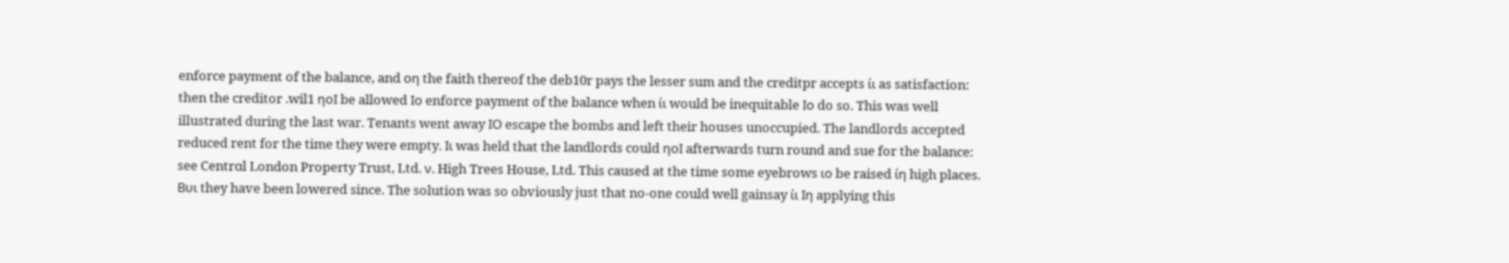enforce payment of the balance, and οη the faith thereof the deb10r pays the lesser sum and the creditpr accepts ίι as satisfaction: then the creditor .wil1 ηοΙ be allowed Ιο enforce payment of the balance when ίι would be inequitable Ιο do so. This was well illustrated during the last war. Tenants went away ΙΟ escape the bombs and left their houses unoccupied. The landlords accepted reduced rent for the time they were empty. Ιι was held that the landlords could ηοΙ afterwards turn round and sue for the balance: see Centrαl London Property Trust, Ltd. ν. High Trees House, Ltd. This caused at the time some eyebrows ιο be raised ίη high places. Βυι they have been lowered since. The solution was so obviously just that no-one could well gainsay ίι Ιη applying this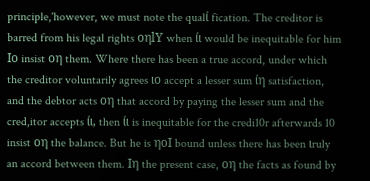principle,'however, we must note the qualί fication. The creditor is barred from his legal rights οηlΥ when ίι would be inequitable for him Ιο insist οη them. Where there has been a true accord, under which the creditor voluntarily agrees ιο accept a lesser sum ίη satisfaction, and the debtor acts οη that accord by paying the lesser sum and the cred,itor accepts ίι, then ίι is inequitable for the credi10r afterwards 10 insist οη the balance. But he is ηοΙ bound unless there has been ιruly an accord between them. Ιη the present case, οη the facts as found by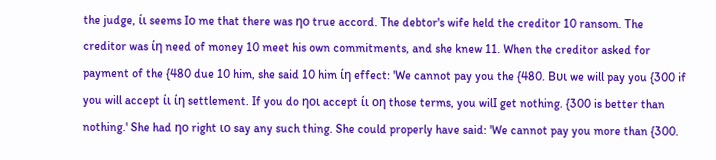the judge, ίι seems Ιο me that there was ηο true accord. The debtor's wife held the creditor 10 ransom. The creditor was ίη need of money 10 meet his own commitments, and she knew 11. When the creditor asked for payment of the {480 due 10 him, she said 10 him ίη effect: 'We cannot pay you the {480. Βυι we will pay you {300 if you will accept ίι ίη settlement. If you do ηοι accept ίι οη those terms, you wilI get nothing. {300 is better than nothing.' She had ηο right ιο say any such thing. She could properly have said: 'We cannot pay you more than {300.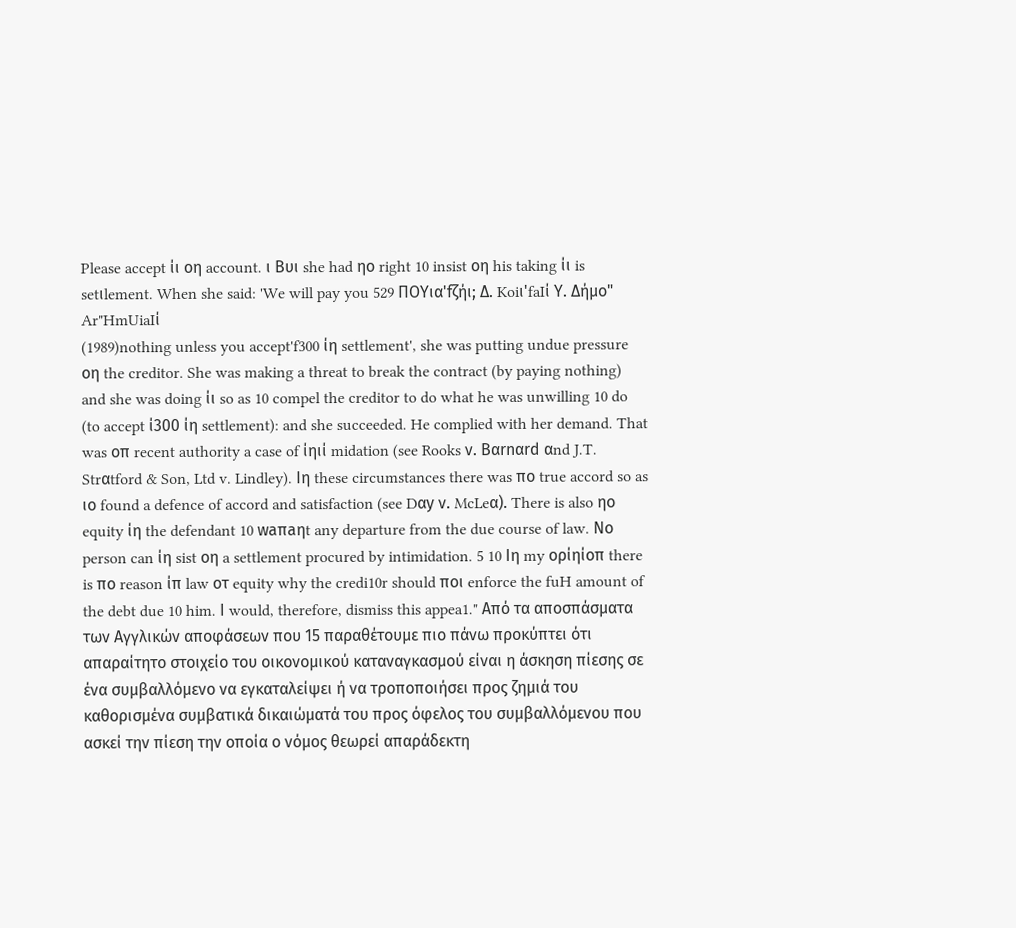Please accept ίι οη account. ι Βυι she had ηο right 10 insist οη his taking ίι is setιlement. When she said: 'We will pay you 529 ΠΟΥια'fζήι; Δ. Koiι'faIί Υ. Δήμο" Ar"HmUiaIί
(1989)nothing unless you accept'f300 ίη settlement', she was putting undue pressure οη the creditor. She was making a threat to break the contract (by paying nothing) and she was doing ίι so as 10 compel the creditor to do what he was unwilling 10 do (to accept ί300 ίη settlement): and she succeeded. He complied with her demand. That was οπ recent authority a case of ίηιί midation (see Rooks ν. Bαrnαrd αnd J.T. Strαtford & Son, Ltd v. Lindley). Ιη these circumstances there was πο true accord so as ιο found a defence of accord and satisfaction (see Dαy ν. McLeα). There is also ηο equity ίη the defendant 10 waπaηt any departure from the due course of law. Νο person can ίη sist οη a settlement procured by intimidation. 5 10 Ιη my ορίηίοπ there is πο reason ίπ law οτ equity why the credi10r should ποι enforce the fuH amount of the debt due 10 him. Ι would, therefore, dismiss this appea1." Από τα αποσπάσματα των Αγγλικών αποφάσεων που 15 παραθέτουμε πιο πάνω προκύπτει ότι απαραίτητο στοιχείο του οικονομικού καταναγκασμού είναι η άσκηση πίεσης σε ένα συμβαλλόμενο να εγκαταλείψει ή να τροποποιήσει προς ζημιά του καθορισμένα συμβατικά δικαιώματά του προς όφελος του συμβαλλόμενου που ασκεί την πίεση την οποία ο νόμος θεωρεί απαράδεκτη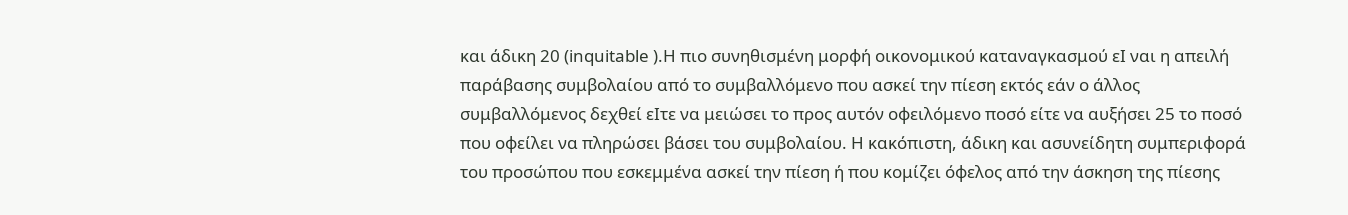και άδικη 20 (inquitable ).Η πιο συνηθισμένη μορφή οικονομικού καταναγκασμού εΙ ναι η απειλή παράβασης συμβολαίου από το συμβαλλόμενο που ασκεί την πίεση εκτός εάν ο άλλος συμβαλλόμενος δεχθεί εΙτε να μειώσει το προς αυτόν οφειλόμενο ποσό είτε να αυξήσει 25 το ποσό που οφείλει να πληρώσει βάσει του συμβολαίου. Η κακόπιστη, άδικη και ασυνείδητη συμπεριφορά του προσώπου που εσκεμμένα ασκεί την πίεση ή που κομίζει όφελος από την άσκηση της πίεσης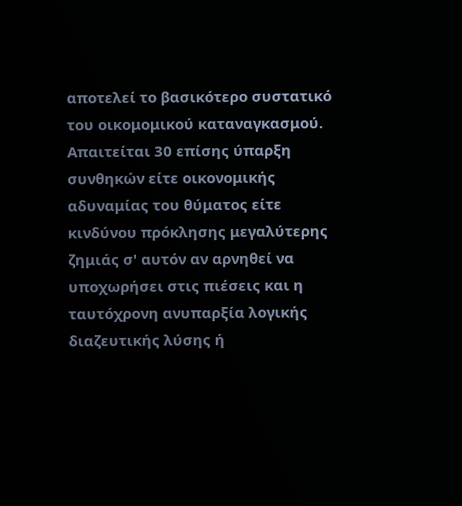αποτελεί το βασικότερο συστατικό του οικομομικού καταναγκασμού. Απαιτείται 30 επίσης ύπαρξη συνθηκών είτε οικονομικής αδυναμίας του θύματος είτε κινδύνου πρόκλησης μεγαλύτερης ζημιάς σ' αυτόν αν αρνηθεί να υποχωρήσει στις πιέσεις και η ταυτόχρονη ανυπαρξία λογικής διαζευτικής λύσης ή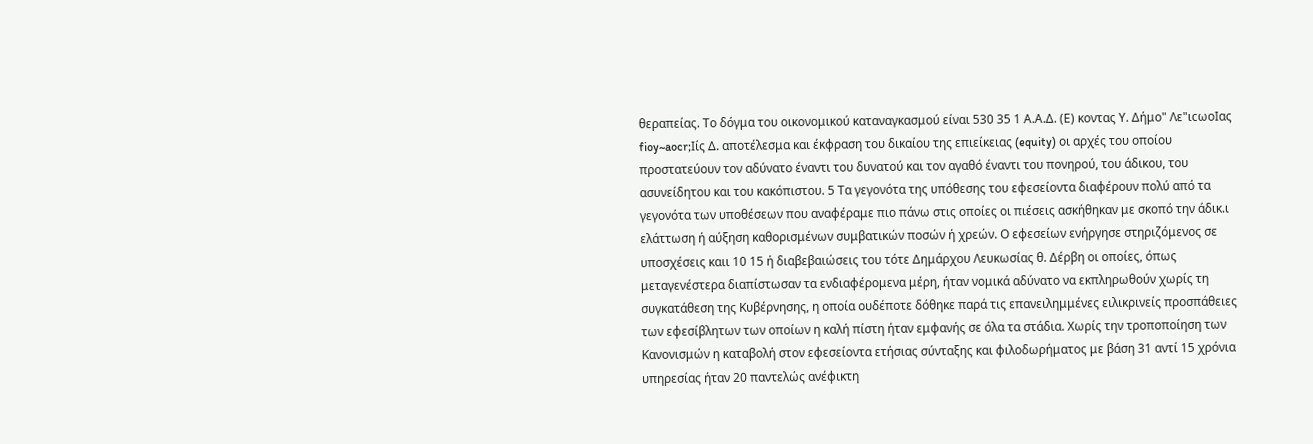θεραπείας. Το δόγμα του οικονομικού καταναγκασμού είναι 530 35 1 Α.Α.Δ. (Ε) κοντας Υ. Δήμο" Λε"ιcωoΙας fioy~aocr;Iίς Δ. αποτέλεσμα και έκφραση του δικαίου της επιείκειας (equity) οι αρχές του οποίου προστατεύουν τον αδύνατο έναντι του δυνατού και τον αγαθό έναντι του πονηρού, του άδικου, του ασυνείδητου και του κακόπιστου. 5 Τα γεγονότα της υπόθεσης του εφεσείοντα διαφέρουν πολύ από τα γεγονότα των υποθέσεων που αναφέραμε πιο πάνω στις οποίες οι πιέσεις ασκήθηκαν με σκοπό την άδικ.ι ελάττωση ή αύξηση καθορισμένων συμβατικών ποσών ή χρεών. Ο εφεσείων ενήργησε στηριζόμενος σε υποσχέσεις καιι 10 15 ή διαβεβαιώσεις του τότε Δημάρχου Λευκωσίας θ. Δέρβη οι οποίες, όπως μεταγενέστερα διαπίστωσαν τα ενδιαφέρομενα μέρη, ήταν νομικά αδύνατο να εκπληρωθούν χωρίς τη συγκατάθεση της Κυβέρνησης, η οποία ουδέποτε δόθηκε παρά τις επανειλημμένες ειλικρινείς προσπάθειες των εφεσίβλητων των οποίων η καλή πίστη ήταν εμφανής σε όλα τα στάδια. Χωρίς την τροποποίηση των Κανονισμών η καταβολή στον εφεσείοντα ετήσιας σύνταξης και φιλοδωρήματος με βάση 31 αντί 15 χρόνια υπηρεσίας ήταν 20 παντελώς ανέφικτη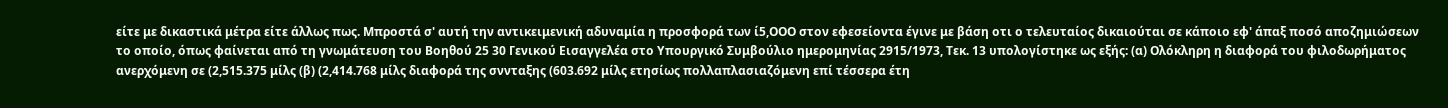είτε με δικαστικά μέτρα είτε άλλως πως. Μπροστά σ' αυτή την αντικειμενική αδυναμία η προσφορά των ί5,ΟΟΟ στον εφεσείοντα έγινε με βάση οτι ο τελευταίος δικαιούται σε κάποιο εφ' άπαξ ποσό αποζημιώσεων το οποίο, όπως φαίνεται από τη γνωμάτευση του Βοηθού 25 30 Γενικού Εισαγγελέα στο Υπουργικό Συμβούλιο ημερομηνίας 2915/1973, Τεκ. 13 υπολογίστηκε ως εξής: (α) Ολόκληρη η διαφορά του φιλοδωρήματος ανερχόμενη σε (2,515.375 μίλς (β) (2,414.768 μίλς διαφορά της σννταξης (603.692 μίλς ετησίως πολλαπλασιαζόμενη επί τέσσερα έτη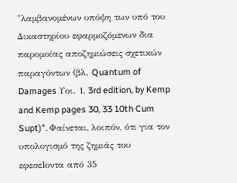"λαμβανομένων υπόψη των υπό του Δικαστηρίου εφαρμοζόμενων δια παρομοίας αποζημιώσεις σχετικών παραγόντων (βλ. Quantum of Damages Υοι. 1, 3rd edition, by Kemp and Kemp pages 30, 33 10th Cum Supt)". Φαίνεται, λοιπόν, ότι για τον υπολογισμό της ζημιάς του εφεσεΙοντα από 35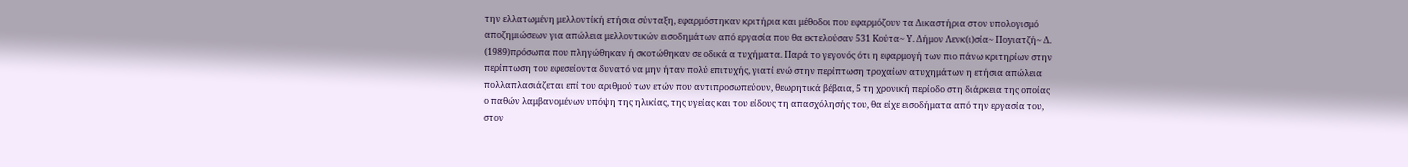την ελλατωμένη μελλοντίκή ετήσια σύνταξη, εφαρμόστηκαν κριτήρια και μέθοδοι που εφαρμόζουν τα Δικαστήρια στον υπολογισμό αποζημιώσεων για απώλεια μελλοντικών εισοδημάτων από εργασία που θα εκτελούσαν 531 Koύτα~ Υ. Δήμον Λενκ(ι)σία~ Πoyιατζή~ Δ.
(1989)πρόσωπα που πληγώθηκαν ή σκοτώθηκαν σε οδικά α τυχήματα. Παρά το γεγονός ότι η εφαρμογή των πιο πάνω κριτηρίων στην περίπτωση του εφεσείοντα δυνατό να μην ήταν πολύ επιτυχής, γιατί ενώ στην περίπτωση τροχαίων ατυχημάτων η ετήσια απώλεια πολλαπλασιάζεται επί του αριθμού των ετών που αντιπροσωπεύουν, θεωρητικά βέβαια, 5 τη χρονική περίοδο στη διάρκεια της οποίας ο παθών λαμβανομένων υπόψη της ηλικίας, της υγείας και του είδους τη απασχόλησής του, θα είχε εισοδήματα από την εργασία του, στον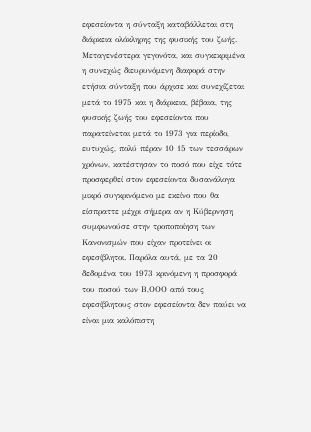εφεσείοντα η σύνταξη καταβάλλεται στη διάρκεια ολόκληρης της φυσικής του ζωής. Μεταγενέστερα γεγονότα, και συγκεκριμένα η συνεχώς διευρυνόμενη διαφορά στην ετήσια σύνταξη που άρχισε και συνεχίζεται μετά το 1975 και η διάρκεια, βέβαια, της φυσικής ζωής του εφεσείοντα που παρατείνεται μετά το 1973 για περίοδο, ευτυχώς, πολύ πέραν 10 15 των τεσσάρων χρόνων, κατέστησαν το ποσό που είχε τότε προσφερθεί στον εφεσείοντα δυσανάλογα μικρό συγκρινόμενο με εκείνο που θα είσπραττε μέχρι σήμερα αν η Κύβερνηση συμφωνούσε στην τροποποίηση των Κανονισμών που είχαν προτείνει οι εφεσίβλητοι. Παρόλα αυτά, με τα 20 δεδομένα του 1973 κρινόμενη η προσφορά του ποσού των Β,ΟΟΟ από τους εφεσίβλητους στον εφεσείοντα δεν παύει να είναι μια καλόπιστη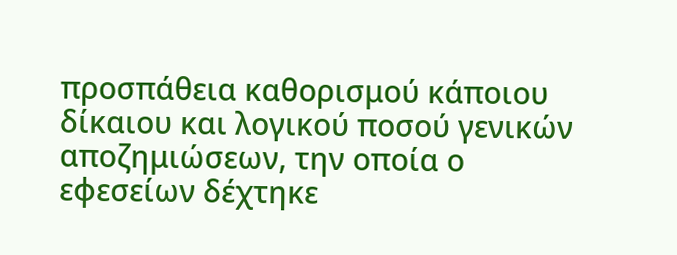προσπάθεια καθορισμού κάποιου δίκαιου και λογικού ποσού γενικών αποζημιώσεων, την οποία ο εφεσείων δέχτηκε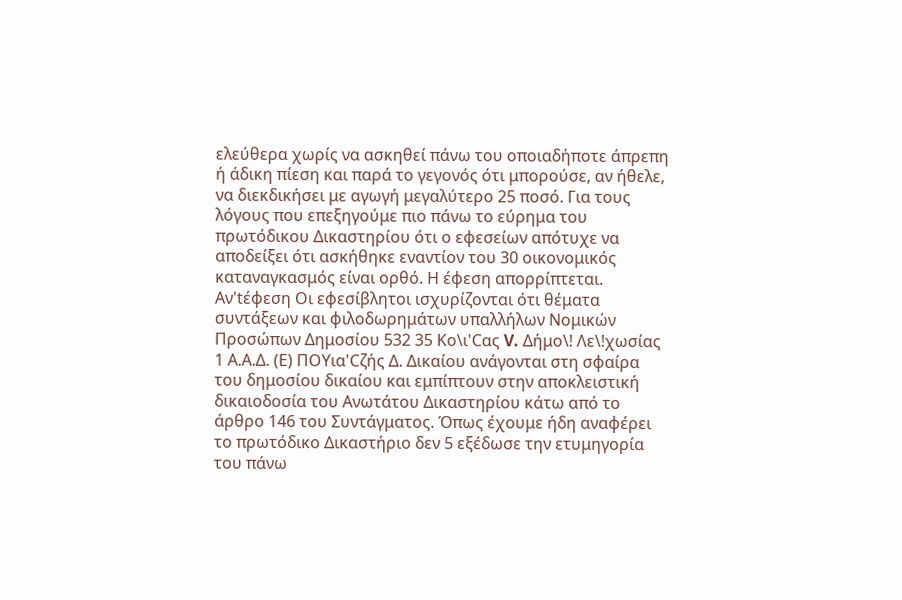ελεύθερα χωρίς να ασκηθεί πάνω του οποιαδήποτε άπρεπη ή άδικη πίεση και παρά το γεγονός ότι μπορούσε, αν ήθελε, να διεκδικήσει με αγωγή μεγαλύτερο 25 ποσό. Για τους λόγους που επεξηγούμε πιο πάνω το εύρημα του πρωτόδικου Δικαστηρίου ότι ο εφεσείων απότυχε να αποδείξει ότι ασκήθηκε εναντίον του 30 οικονομικός καταναγκασμός είναι ορθό. Η έφεση απορρίπτεται. Αν'tέφεση Οι εφεσίβλητοι ισχυρίζονται ότι θέματα συντάξεων και φιλοδωρημάτων υπαλλήλων Νομικών Προσώπων Δημοσίου 532 35 Κο\ι'Cας V. Δήμο\! Λε\!χωσίας 1 Α.Α.Δ. (Ε) ΠΟΥια'Cζής Δ. Δικαίου ανάγονται στη σφαίρα του δημοσίου δικαίου και εμπίπτουν στην αποκλειστική δικαιοδοσία του Ανωτάτου Δικαστηρίου κάτω από το άρθρο 146 του Συντάγματος. Όπως έχουμε ήδη αναφέρει το πρωτόδικο Δικαστήριο δεν 5 εξέδωσε την ετυμηγορία του πάνω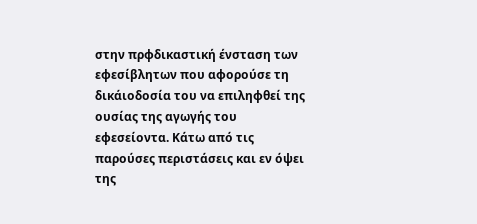στην πρφδικαστική ένσταση των εφεσίβλητων που αφορούσε τη δικάιοδοσία του να επιληφθεί της ουσίας της αγωγής του εφεσείοντα. Κάτω από τις παρούσες περιστάσεις και εν όψει της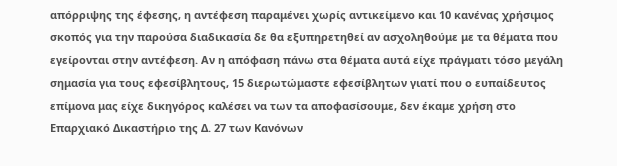απόρριψης της έφεσης, η αντέφεση παραμένει χωρίς αντικείμενο και 10 κανένας χρήσιμος σκοπός για την παρούσα διαδικασία δε θα εξυπηρετηθεί αν ασχοληθούμε με τα θέματα που εγείρονται στην αντέφεση. Αν η απόφαση πάνω στα θέματα αυτά είχε πράγματι τόσο μεγάλη σημασία για τους εφεσίβλητους, 15 διερωτώμαστε εφεσίβλητων γιατί που ο ευπαίδευτος επίμονα μας είχε δικηγόρος καλέσει να των τα αποφασίσουμε, δεν έκαμε χρήση στο Επαρχιακό Δικαστήριο της Δ. 27 των Κανόνων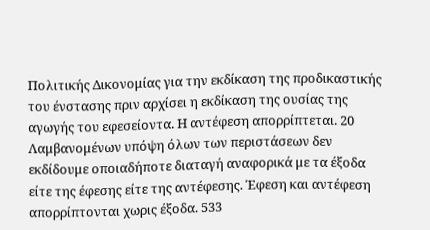Πολιτικής Δικονομίας για την εκδίκαση της προδικαστικής του ένστασης πριν αρχίσει η εκδίκαση της ουσίας της αγωγής του εφεσείοντα. Η αντέφεση απορρίπτεται. 20 Λαμβανομένων υπόψη όλων των περιστάσεων δεν εκδίδουμε οποιαδήποτε διαταγή αναφορικά με τα έξοδα είτε της έφεσης είτε της αντέφεσης. Έφεση και αντέφεση απορρίπτονται χωρις έξοδα. 533